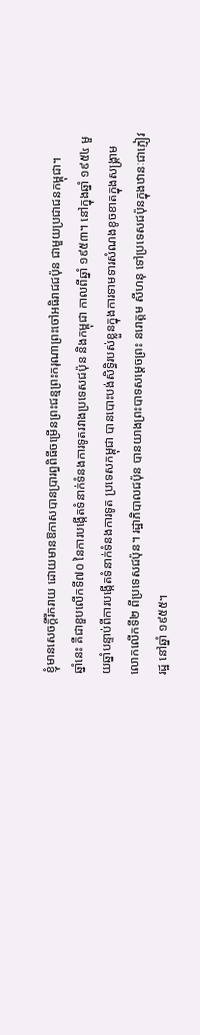ខ្ញុំមានសេចក្តីរីករាយ ដោយមានឱកាសបានប្រារព្ធពិធីចម្រើនព្រះជន្មព្រះករុណាព្រះចៅអធិរាជជប៉ុន ជាមួយប្រជាជនកម្ពុជា។
ឆ្នាំនេះ គឺជាខួបលើកទី៧០ នៃការបង្កើតទំនាក់ទំនងការទូតរវាងប្រទេសជប៉ុន និងកម្ពុជា កាលពីឆ្នាំ ១៩៥៣។ នៅក្នុងឆ្នាំ ១៩៥៤ មួយឆ្នាំបន្ទាប់ពីការបង្កើតទំនាក់ទំនងការទូត ប្រទេសកម្ពុជា បានបោះបង់សិទ្ធិរបស់ខ្លួនក្នុងការទាមទារសំណងខូចខាតក្នុងសង្គ្រាមលោកលើកទី២ ពីប្រទេសជប៉ុន។ រដ្ឋាភិបាលជប៉ុន បានយាងព្រះបាទសម្ដេចព្រះ នរោត្ដម សីហនុ ទៅប្រទេសជប៉ុនក្នុងឋានៈជាភ្ញៀវរដ្ឋ នៅឆ្នាំ ១៩៥៥។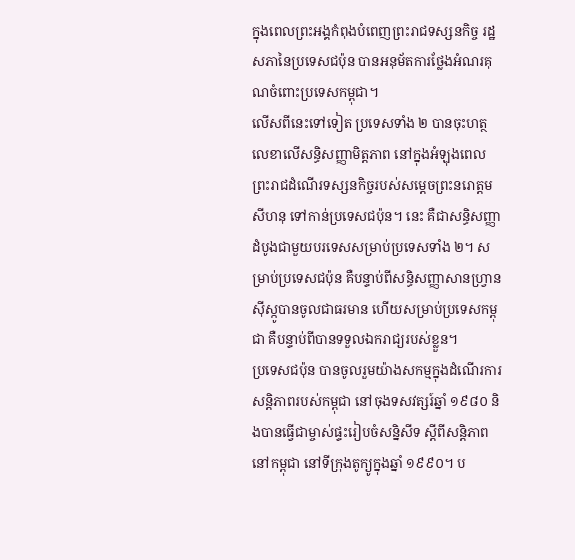ក្នុងពេលព្រះអង្គកំពុងបំពេញព្រះរាជទស្សនកិច្ច រដ្ឋសភានៃប្រទេសជប៉ុន បានអនុម័តការថ្លែងអំណរគុណចំពោះប្រទេសកម្ពុជា។
លើសពីនេះទៅទៀត ប្រទេសទាំង ២ បានចុះហត្ថលេខាលើសន្ធិសញ្ញាមិត្តភាព នៅក្នុងអំឡុងពេលព្រះរាជដំណើរទស្សនកិច្ចរបស់សម្ដេចព្រះនរោត្ដម សីហនុ ទៅកាន់ប្រទេសជប៉ុន។ នេះ គឺជាសន្ធិសញ្ញាដំបូងជាមួយបរទេសសម្រាប់ប្រទេសទាំង ២។ សម្រាប់ប្រទេសជប៉ុន គឺបន្ទាប់ពីសន្ធិសញ្ញាសានហ្វ្រានស៊ីស្កូបានចូលជាធរមាន ហើយសម្រាប់ប្រទេសកម្ពុជា គឺបន្ទាប់ពីបានទទួលឯករាជ្យរបស់ខ្លួន។
ប្រទេសជប៉ុន បានចូលរួមយ៉ាងសកម្មក្នុងដំណើរការសន្តិភាពរបស់កម្ពុជា នៅចុងទសវត្សរ៍ឆ្នាំ ១៩៨០ និងបានធ្វើជាម្ចាស់ផ្ទះរៀបចំសន្និសីទ ស្តីពីសន្តិភាពនៅកម្ពុជា នៅទីក្រុងតូក្យូក្នុងឆ្នាំ ១៩៩០។ ប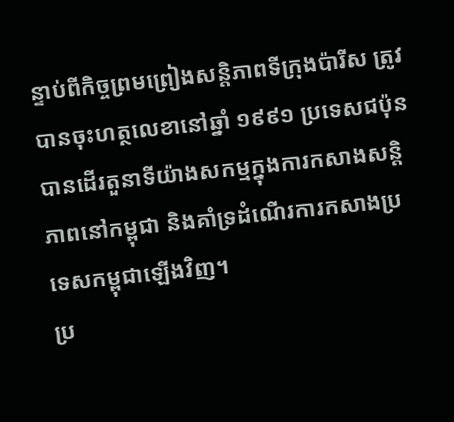ន្ទាប់ពីកិច្ចព្រមព្រៀងសន្តិភាពទីក្រុងប៉ារីស ត្រូវបានចុះហត្ថលេខានៅឆ្នាំ ១៩៩១ ប្រទេសជប៉ុន បានដើរតួនាទីយ៉ាងសកម្មក្នុងការកសាងសន្តិភាពនៅកម្ពុជា និងគាំទ្រដំណើរការកសាងប្រទេសកម្ពុជាឡើងវិញ។
ប្រ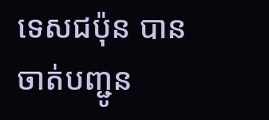ទេសជប៉ុន បានចាត់បញ្ជូន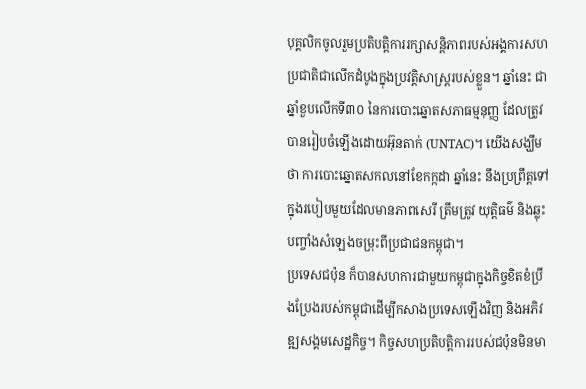បុគ្គលិកចូលរួមប្រតិបត្តិការរក្សាសន្តិភាពរបស់អង្គការសហប្រជាតិជាលើកដំបូងក្នុងប្រវត្តិសាស្ត្ររបស់ខ្លួន។ ឆ្នាំនេះ ជាឆ្នាំខួបលើកទី៣០ នៃការបោះឆ្នោតសភាធម្មនុញ្ញ ដែលត្រូវបានរៀបចំឡើងដោយអ៊ុនតាក់ (UNTAC)។ យើងសង្ឃឹមថា ការបោះឆ្នោតសកលនៅខែកក្កដា ឆ្នាំនេះ នឹងប្រព្រឹត្តទៅក្នុងរបៀបមួយដែលមានភាពសេរី ត្រឹមត្រូវ យុត្តិធម៌ និងឆ្លុះបញ្ចាំងសំឡេងចម្រុះពីប្រជាជនកម្ពុជា។
ប្រទេសជប៉ុន ក៏បានសហការជាមួយកម្ពុជាក្នុងកិច្ចខិតខំប្រឹងប្រែងរបស់កម្ពុជាដើម្បីកសាងប្រទេសឡើងវិញ និងអភិវឌ្ឍសង្គមសេដ្ឋកិច្ច។ កិច្ចសហប្រតិបត្តិការរបស់ជប៉ុនមិនមា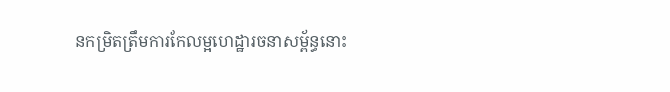នកម្រិតត្រឹមការកែលម្អហេដ្ឋារចនាសម្ព័ន្ធនោះ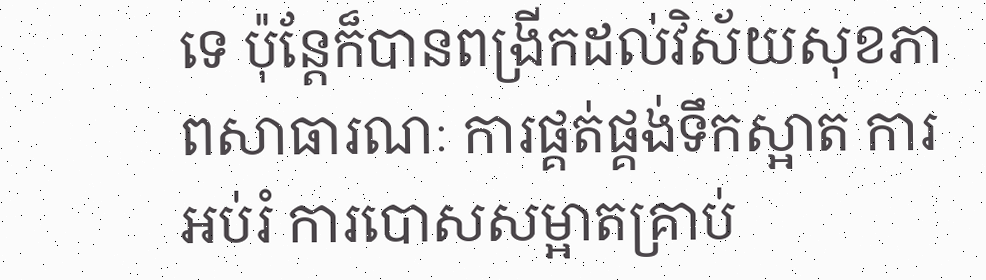ទេ ប៉ុន្តែក៏បានពង្រីកដល់វិស័យសុខភាពសាធារណៈ ការផ្គត់ផ្គង់ទឹកស្អាត ការអប់រំ ការបោសសម្អាតគ្រាប់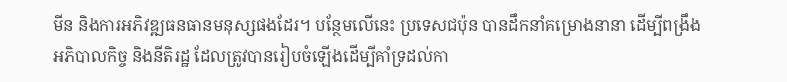មីន និងការអភិវឌ្ឍធនធានមនុស្សផងដែរ។ បន្ថែមលើនេះ ប្រទេសជប៉ុន បានដឹកនាំគម្រោងនានា ដើម្បីពង្រឹងអភិបាលកិច្ច និងនីតិរដ្ឋ ដែលត្រូវបានរៀបចំឡើងដើម្បីគាំទ្រដល់កា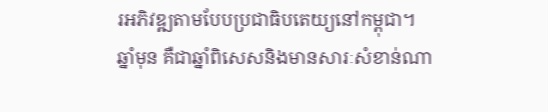រអភិវឌ្ឍតាមបែបប្រជាធិបតេយ្យនៅកម្ពុជា។
ឆ្នាំមុន គឺជាឆ្នាំពិសេសនិងមានសារៈសំខាន់ណា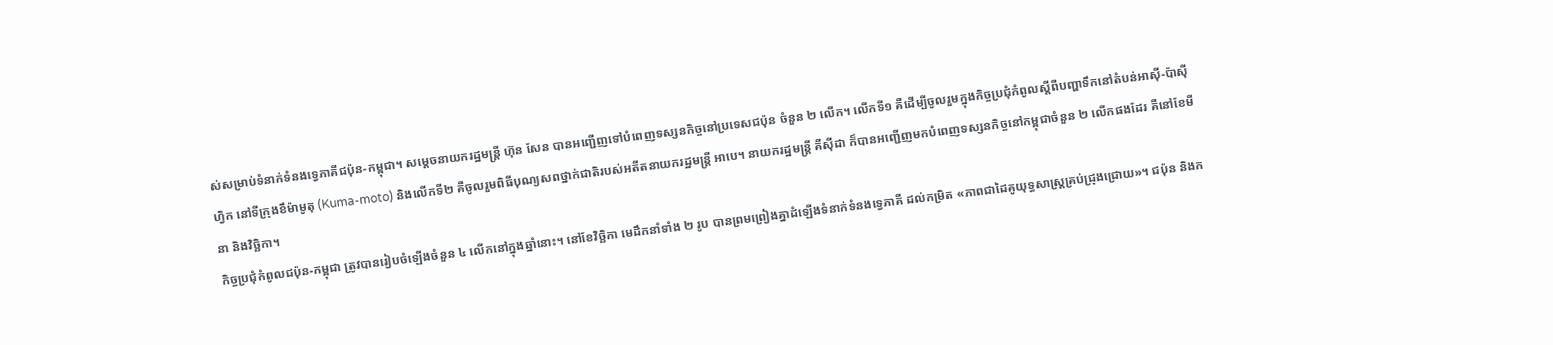ស់សម្រាប់ទំនាក់ទំនងទ្វេភាគីជប៉ុន-កម្ពុជា។ សម្តេចនាយករដ្ឋមន្ត្រី ហ៊ុន សែន បានអញ្ជើញទៅបំពេញទស្សនកិច្ចនៅប្រទេសជប៉ុន ចំនួន ២ លើក។ លើកទី១ គឺដើម្បីចូលរួមក្នុងកិច្ចប្រជុំកំពូលស្តីពីបញ្ហាទឹកនៅតំបន់អាស៊ី-ប៉ាស៊ីហ្វិក នៅទីក្រុងខឹម៉ាមូតុ (Kuma-moto) និងលើកទី២ គឺចូលរួមពិធីបុណ្យសពថ្នាក់ជាតិរបស់អតីតនាយករដ្ឋមន្ត្រី អាបេ។ នាយករដ្ឋមន្ត្រី គីស៊ីដា ក៏បានអញ្ជើញមកបំពេញទស្សនកិច្ចនៅកម្ពុជាចំនួន ២ លើកផងដែរ គឺនៅខែមីនា និងវិច្ឆិកា។
កិច្ចប្រជុំកំពូលជប៉ុន-កម្ពុជា ត្រូវបានរៀបចំឡើងចំនួន ៤ លើកនៅក្នុងឆ្នាំនោះ។ នៅខែវិច្ឆិកា មេដឹកនាំទាំង ២ រូប បានព្រមព្រៀងគ្នាដំឡើងទំនាក់ទំនងទ្វេភាគី ដល់កម្រិត «ភាពជាដៃគូយុទ្ធសាស្ត្រគ្រប់ជ្រុងជ្រោយ»។ ជប៉ុន និងក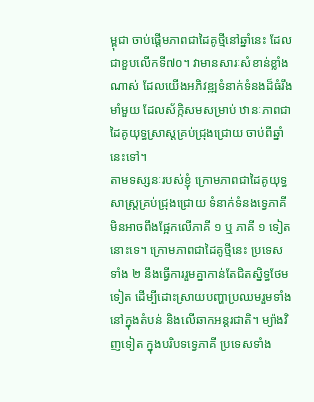ម្ពុជា ចាប់ផ្តើមភាពជាដៃគូថ្មីនៅឆ្នាំនេះ ដែលជាខួបលើកទី៧០។ វាមានសារៈសំខាន់ខ្លាំងណាស់ ដែលយើងអភិវឌ្ឍទំនាក់ទំនងដ៏ធំរឹងមាំមួយ ដែលស័ក្កិសមសម្រាប់ ឋានៈភាពជាដៃគូយុទ្ធស្រាស្តគ្រប់ជ្រុងជ្រោយ ចាប់ពីឆ្នាំនេះទៅ។
តាមទស្សនៈរបស់ខ្ញុំ ក្រោមភាពជាដៃគូយុទ្ធសាស្ត្រគ្រប់ជ្រុងជ្រោយ ទំនាក់ទំនងទ្វេភាគីមិនអាចពឹងផ្អែកលើភាគី ១ ឬ ភាគី ១ ទៀតនោះទេ។ ក្រោមភាពជាដៃគូថ្មីនេះ ប្រទេសទាំង ២ នឹងធ្វើការរួមគ្នាកាន់តែជិតស្និទ្ធថែមទៀត ដើម្បីដោះស្រាយបញ្ហាប្រឈមរួមទាំងនៅក្នុងតំបន់ និងលើឆាកអន្តរជាតិ។ ម្យ៉ាងវិញទៀត ក្នុងបរិបទទ្វេភាគី ប្រទេសទាំង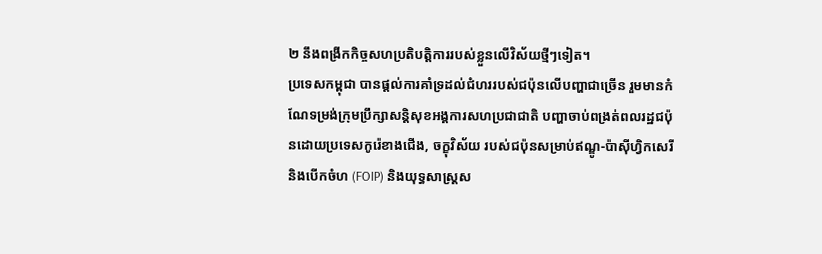២ នឹងពង្រីកកិច្ចសហប្រតិបត្តិការរបស់ខ្លួនលើវិស័យថ្មីៗទៀត។
ប្រទេសកម្ពុជា បានផ្តល់ការគាំទ្រដល់ជំហររបស់ជប៉ុនលើបញ្ហាជាច្រើន រួមមានកំណែទម្រង់ក្រុមប្រឹក្សាសន្តិសុខអង្គការសហប្រជាជាតិ បញ្ហាចាប់ពង្រត់ពលរដ្ឋជប៉ុនដោយប្រទេសកូរ៉េខាងជើង, ចក្ខុវិស័យ របស់ជប៉ុនសម្រាប់ឥណ្ឌូ-ប៉ាស៊ីហ្វិកសេរី និងបើកចំហ (FOIP) និងយុទ្ធសាស្ត្រស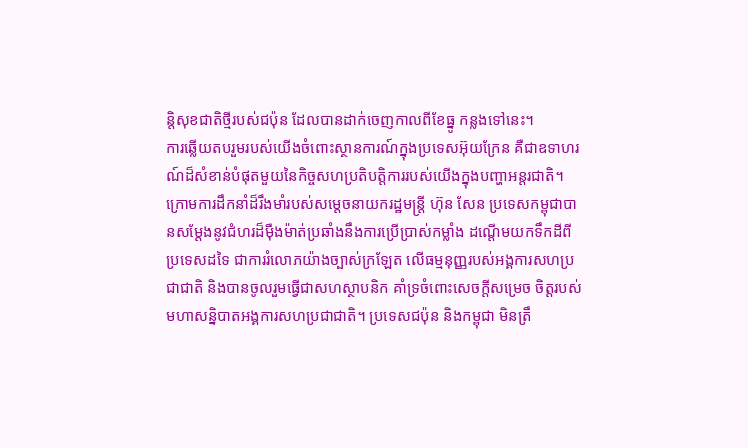ន្តិសុខជាតិថ្មីរបស់ជប៉ុន ដែលបានដាក់ចេញកាលពីខែធ្នូ កន្លងទៅនេះ។
ការឆ្លើយតបរួមរបស់យើងចំពោះស្ថានការណ៍ក្នុងប្រទេសអ៊ុយក្រែន គឺជាឧទាហរណ៍ដ៏សំខាន់បំផុតមួយនៃកិច្ចសហប្រតិបត្តិការរបស់យើងក្នុងបញ្ហាអន្តរជាតិ។ ក្រោមការដឹកនាំដ៏រឹងមាំរបស់សម្តេចនាយករដ្ឋមន្ត្រី ហ៊ុន សែន ប្រទេសកម្ពុជាបានសម្តែងនូវជំហរដ៏ម៉ឺងម៉ាត់ប្រឆាំងនឹងការប្រើប្រាស់កម្លាំង ដណ្តើមយកទឹកដីពីប្រទេសដទៃ ជាការរំលោភយ៉ាងច្បាស់ក្រឡែត លើធម្មនុញ្ញរបស់អង្គការសហប្រជាជាតិ និងបានចូលរួមធ្វើជាសហស្ថាបនិក គាំទ្រចំពោះសេចក្តីសម្រេច ចិត្តរបស់មហាសន្និបាតអង្គការសហប្រជាជាតិ។ ប្រទេសជប៉ុន និងកម្ពុជា មិនត្រឹ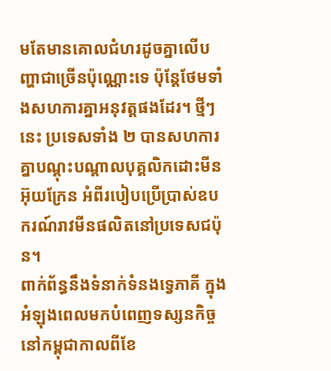មតែមានគោលជំហរដូចគ្នាលើបញ្ហាជាច្រើនប៉ុណ្ណោះទេ ប៉ុន្តែថែមទាំងសហការគ្នាអនុវត្តផងដែរ។ ថ្មីៗនេះ ប្រទេសទាំង ២ បានសហការគ្នាបណ្តុះបណ្តាលបុគ្គលិកដោះមីនអ៊ុយក្រែន អំពីរបៀបប្រើប្រាស់ឧបករណ៍រាវមីនផលិតនៅប្រទេសជប៉ុន។
ពាក់ព័ន្ធនឹងទំនាក់ទំនងទ្វេភាគី ក្នុងអំឡុងពេលមកបំពេញទស្សនកិច្ចនៅកម្ពុជាកាលពីខែ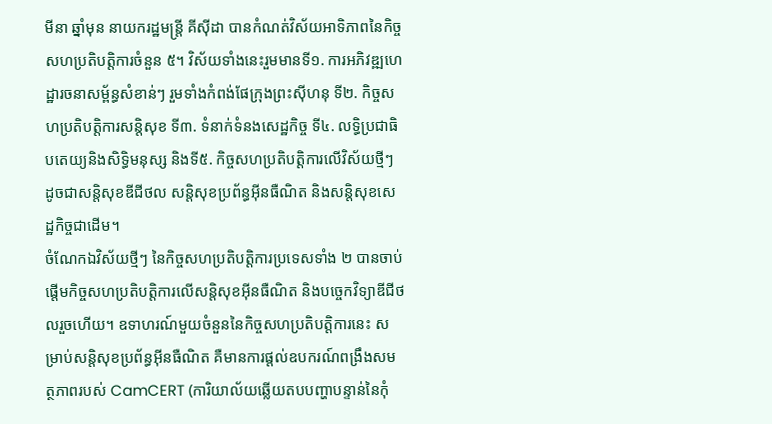មីនា ឆ្នាំមុន នាយករដ្ឋមន្ត្រី គីស៊ីដា បានកំណត់វិស័យអាទិភាពនៃកិច្ចសហប្រតិបត្តិការចំនួន ៥។ វិស័យទាំងនេះរួមមានទី១. ការអភិវឌ្ឍហេដ្ឋារចនាសម្ព័ន្ធសំខាន់ៗ រួមទាំងកំពង់ផែក្រុងព្រះស៊ីហនុ ទី២. កិច្ចសហប្រតិបត្តិការសន្តិសុខ ទី៣. ទំនាក់ទំនងសេដ្ឋកិច្ច ទី៤. លទ្ធិប្រជាធិបតេយ្យនិងសិទ្ធិមនុស្ស និងទី៥. កិច្ចសហប្រតិបត្តិការលើវិស័យថ្មីៗ ដូចជាសន្តិសុខឌីជីថល សន្តិសុខប្រព័ន្ធអ៊ីនធឺណិត និងសន្តិសុខសេដ្ឋកិច្ចជាដើម។
ចំណែកឯវិស័យថ្មីៗ នៃកិច្ចសហប្រតិបត្តិការប្រទេសទាំង ២ បានចាប់ផ្តើមកិច្ចសហប្រតិបត្តិការលើសន្តិសុខអ៊ីនធឺណិត និងបច្ចេកវិទ្យាឌីជីថលរួចហើយ។ ឧទាហរណ៍មួយចំនួននៃកិច្ចសហប្រតិបត្តិការនេះ សម្រាប់សន្តិសុខប្រព័ន្ធអ៊ីនធឺណិត គឺមានការផ្តល់ឧបករណ៍ពង្រឹងសមត្ថភាពរបស់ CamCERT (ការិយាល័យឆ្លើយតបបញ្ហាបន្ទាន់នៃកុំ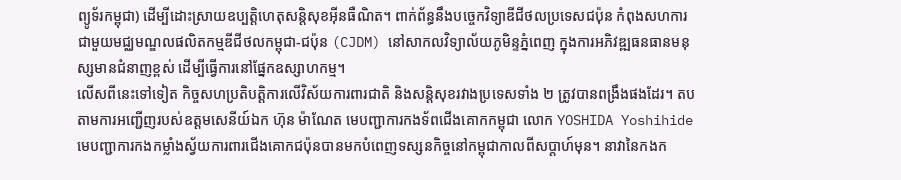ព្យូទ័រកម្ពុជា) ដើម្បីដោះស្រាយឧប្បត្តិហេតុសន្តិសុខអ៊ីនធឺណិត។ ពាក់ព័ន្ធនឹងបច្ចេកវិទ្យាឌីជីថលប្រទេសជប៉ុន កំពុងសហការជាមួយមជ្ឈមណ្ឌលផលិតកម្មឌីជីថលកម្ពុជា-ជប៉ុន (CJDM) នៅសាកលវិទ្យាល័យភូមិន្ទភ្នំពេញ ក្នុងការអភិវឌ្ឍធនធានមនុស្សមានជំនាញខ្ពស់ ដើម្បីធ្វើការនៅផ្នែកឧស្សាហកម្ម។
លើសពីនេះទៅទៀត កិច្ចសហប្រតិបត្តិការលើវិស័យការពារជាតិ និងសន្តិសុខរវាងប្រទេសទាំង ២ ត្រូវបានពង្រឹងផងដែរ។ តបតាមការអញ្ជើញរបស់ឧត្តមសេនីយ៍ឯក ហ៊ុន ម៉ាណែត មេបញ្ជាការកងទ័ពជើងគោកកម្ពុជា លោក YOSHIDA Yoshihide មេបញ្ជាការកងកម្លាំងស្វ័យការពារជើងគោកជប៉ុនបានមកបំពេញទស្សនកិច្ចនៅកម្ពុជាកាលពីសប្តាហ៍មុន។ នាវានៃកងក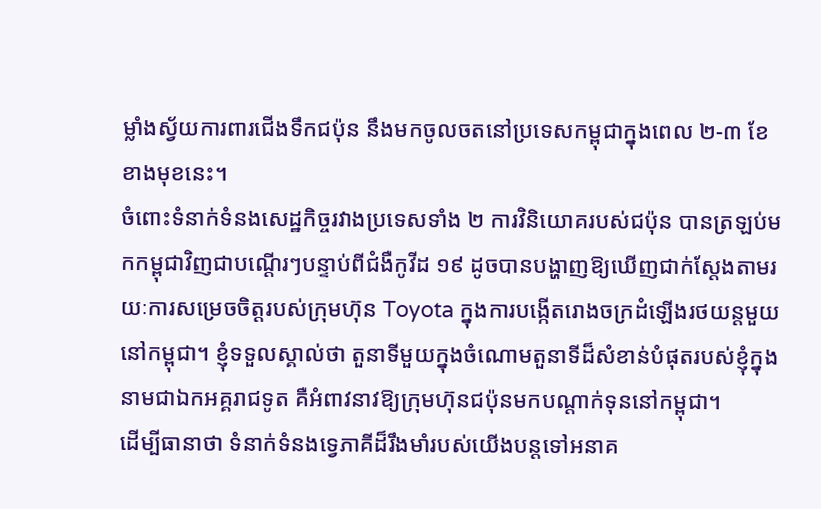ម្លាំងស្វ័យការពារជើងទឹកជប៉ុន នឹងមកចូលចតនៅប្រទេសកម្ពុជាក្នុងពេល ២-៣ ខែខាងមុខនេះ។
ចំពោះទំនាក់ទំនងសេដ្ឋកិច្ចរវាងប្រទេសទាំង ២ ការវិនិយោគរបស់ជប៉ុន បានត្រឡប់មកកម្ពុជាវិញជាបណ្តើរៗបន្ទាប់ពីជំងឺកូវីដ ១៩ ដូចបានបង្ហាញឱ្យឃើញជាក់ស្តែងតាមរយៈការសម្រេចចិត្តរបស់ក្រុមហ៊ុន Toyota ក្នុងការបង្កើតរោងចក្រដំឡើងរថយន្តមួយនៅកម្ពុជា។ ខ្ញុំទទួលស្គាល់ថា តួនាទីមួយក្នុងចំណោមតួនាទីដ៏សំខាន់បំផុតរបស់ខ្ញុំក្នុងនាមជាឯកអគ្គរាជទូត គឺអំពាវនាវឱ្យក្រុមហ៊ុនជប៉ុនមកបណ្តាក់ទុននៅកម្ពុជា។
ដើម្បីធានាថា ទំនាក់ទំនងទ្វេភាគីដ៏រឹងមាំរបស់យើងបន្តទៅអនាគ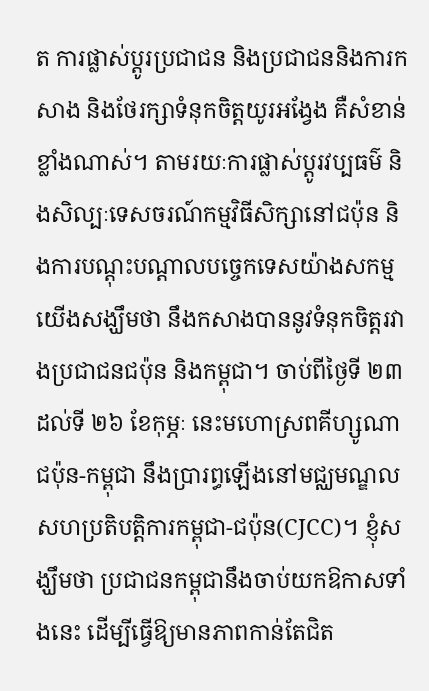ត ការផ្លាស់ប្តូរប្រជាជន និងប្រជាជននិងការកសាង និងថែរក្សាទំនុកចិត្តយូរអង្វែង គឺសំខាន់ខ្លាំងណាស់។ តាមរយៈការផ្លាស់ប្តូរវប្បធម៌ និងសិល្បៈទេសចរណ៍កម្មវិធីសិក្សានៅជប៉ុន និងការបណ្តុះបណ្តាលបច្ចេកទេសយ៉ាងសកម្មយើងសង្ឃឹមថា នឹងកសាងបាននូវទំនុកចិត្តរវាងប្រជាជនជប៉ុន និងកម្ពុជា។ ចាប់ពីថ្ងៃទី ២៣ ដល់ទី ២៦ ខែកុម្ភៈ នេះមហោស្រពគីហ្សូណាជប៉ុន-កម្ពុជា នឹងប្រារព្ធឡើងនៅមជ្ឈមណ្ឌលសហប្រតិបត្តិការកម្ពុជា-ជប៉ុន(CJCC)។ ខ្ញុំសង្ឃឹមថា ប្រជាជនកម្ពុជានឹងចាប់យកឱកាសទាំងនេះ ដើម្បីធ្វើឱ្យមានភាពកាន់តែជិត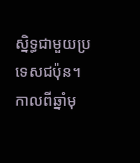ស្និទ្ធជាមួយប្រទេសជប៉ុន។
កាលពីឆ្នាំមុ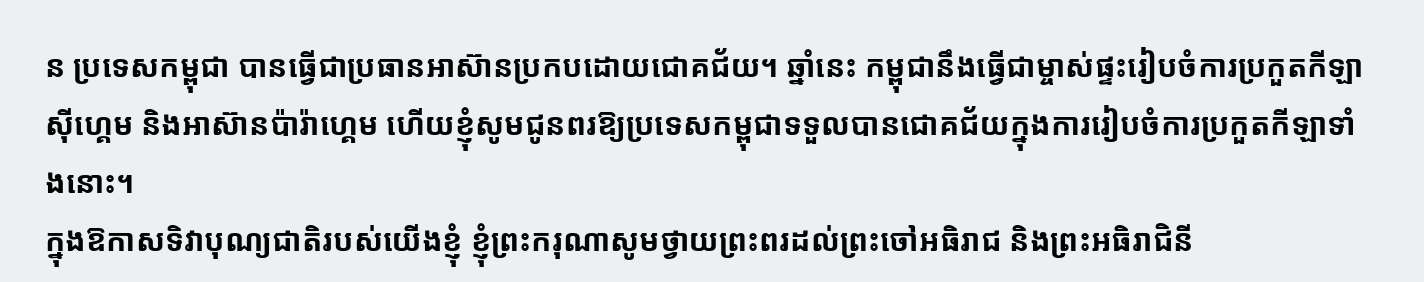ន ប្រទេសកម្ពុជា បានធ្វើជាប្រធានអាស៊ានប្រកបដោយជោគជ័យ។ ឆ្នាំនេះ កម្ពុជានឹងធ្វើជាម្ចាស់ផ្ទះរៀបចំការប្រកួតកីឡាស៊ីហ្គេម និងអាស៊ានប៉ារ៉ាហ្គេម ហើយខ្ញុំសូមជូនពរឱ្យប្រទេសកម្ពុជាទទួលបានជោគជ័យក្នុងការរៀបចំការប្រកួតកីឡាទាំងនោះ។
ក្នុងឱកាសទិវាបុណ្យជាតិរបស់យើងខ្ញុំ ខ្ញុំព្រះករុណាសូមថ្វាយព្រះពរដល់ព្រះចៅអធិរាជ និងព្រះអធិរាជិនី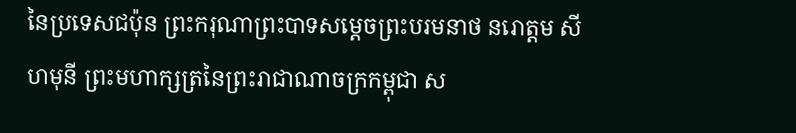នៃប្រទេសជប៉ុន ព្រះករុណាព្រះបាទសម្ដេចព្រះបរមនាថ នរោត្តម សីហមុនី ព្រះមហាក្សត្រនៃព្រះរាជាណាចក្រកម្ពុជា ស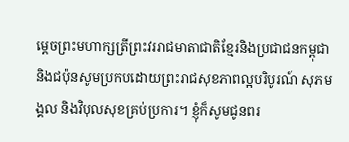ម្តេចព្រះមហាក្សត្រីព្រះវររាជមាតាជាតិខ្មែរនិងប្រជាជនកម្ពុជា និងជប៉ុនសូមប្រកបដោយព្រះរាជសុខភាពល្អបរិបូរណ៍ សុភមង្គល និងវិបុលសុខគ្រប់ប្រការ។ ខ្ញុំក៏សូមជូនពរ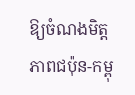ឱ្យចំណងមិត្តភាពជប៉ុន-កម្ពុ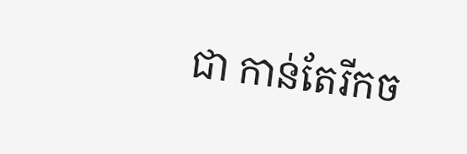ជា កាន់តែរីកច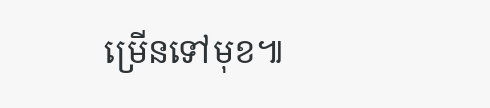ម្រើនទៅមុខ៕